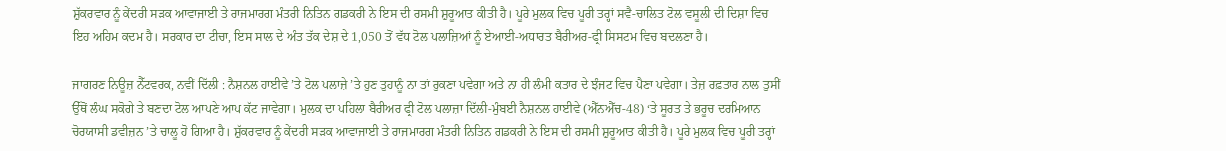ਸ਼ੁੱਕਰਵਾਰ ਨੂੰ ਕੇਂਦਰੀ ਸੜਕ ਆਵਾਜਾਈ ਤੇ ਰਾਜਮਾਰਗ ਮੰਤਰੀ ਨਿਤਿਨ ਗਡਕਰੀ ਨੇ ਇਸ ਦੀ ਰਸਮੀ ਸ਼ੁਰੂਆਤ ਕੀਤੀ ਹੈ। ਪੂਰੇ ਮੁਲਕ ਵਿਚ ਪੂਰੀ ਤਰ੍ਹਾਂ ਸਵੈ-ਚਾਲਿਤ ਟੋਲ ਵਸੂਲੀ ਦੀ ਦਿਸ਼ਾ ਵਿਚ ਇਹ ਅਹਿਮ ਕਦਮ ਹੈ। ਸਰਕਾਰ ਦਾ ਟੀਚਾ, ਇਸ ਸਾਲ ਦੇ ਅੰਤ ਤੱਕ ਦੇਸ਼ ਦੇ 1,050 ਤੋਂ ਵੱਧ ਟੋਲ ਪਲਾਜ਼ਿਆਂ ਨੂੰ ਏਆਈ-ਅਧਾਰਤ ਬੈਰੀਅਰ-ਫ੍ਰੀ ਸਿਸਟਮ ਵਿਚ ਬਦਲਣਾ ਹੈ।

ਜਾਗਰਣ ਨਿਊਜ਼ ਨੈੱਟਵਰਕ, ਨਵੀਂ ਦਿੱਲੀ : ਨੈਸ਼ਨਲ ਹਾਈਵੇ ’ਤੇ ਟੋਲ ਪਲਾਜ਼ੇ ’ਤੇ ਹੁਣ ਤੁਹਾਨੂੰ ਨਾ ਤਾਂ ਰੁਕਣਾ ਪਵੇਗਾ ਅਤੇ ਨਾ ਹੀ ਲੰਮੀ ਕਤਾਰ ਦੇ ਝੰਜਟ ਵਿਚ ਪੈਣਾ ਪਵੇਗਾ। ਤੇਜ਼ ਰਫ਼ਤਾਰ ਨਾਲ ਤੁਸੀਂ ਉੱਥੋਂ ਲੰਘ ਸਕੋਗੇ ਤੇ ਬਣਦਾ ਟੋਲ ਆਪਣੇ ਆਪ ਕੱਟ ਜਾਵੇਗਾ। ਮੁਲਕ ਦਾ ਪਹਿਲਾ ਬੈਰੀਅਰ ਫ੍ਰੀ ਟੋਲ ਪਲਾਜ਼ਾ ਦਿੱਲੀ-ਮੁੰਬਈ ਨੈਸ਼ਨਲ ਹਾਈਵੇ (ਐੱਨਐੱਚ-48) ‘ਤੇ ਸੂਰਤ ਤੇ ਭਰੂਚ ਦਰਮਿਆਨ ਚੋਰਯਾਸੀ ਡਵੀਜ਼ਨ ’ਤੇ ਚਾਲੂ ਹੋ ਗਿਆ ਹੈ। ਸ਼ੁੱਕਰਵਾਰ ਨੂੰ ਕੇਂਦਰੀ ਸੜਕ ਆਵਾਜਾਈ ਤੇ ਰਾਜਮਾਰਗ ਮੰਤਰੀ ਨਿਤਿਨ ਗਡਕਰੀ ਨੇ ਇਸ ਦੀ ਰਸਮੀ ਸ਼ੁਰੂਆਤ ਕੀਤੀ ਹੈ। ਪੂਰੇ ਮੁਲਕ ਵਿਚ ਪੂਰੀ ਤਰ੍ਹਾਂ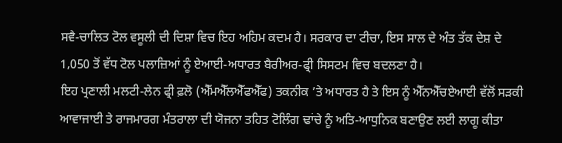ਸਵੈ-ਚਾਲਿਤ ਟੋਲ ਵਸੂਲੀ ਦੀ ਦਿਸ਼ਾ ਵਿਚ ਇਹ ਅਹਿਮ ਕਦਮ ਹੈ। ਸਰਕਾਰ ਦਾ ਟੀਚਾ, ਇਸ ਸਾਲ ਦੇ ਅੰਤ ਤੱਕ ਦੇਸ਼ ਦੇ 1,050 ਤੋਂ ਵੱਧ ਟੋਲ ਪਲਾਜ਼ਿਆਂ ਨੂੰ ਏਆਈ-ਅਧਾਰਤ ਬੈਰੀਅਰ-ਫ੍ਰੀ ਸਿਸਟਮ ਵਿਚ ਬਦਲਣਾ ਹੈ।
ਇਹ ਪ੍ਰਣਾਲੀ ਮਲਟੀ-ਲੇਨ ਫ੍ਰੀ ਫ਼ਲੋ (ਐੱਮਐੱਲਐੱਫਐੱਫ) ਤਕਨੀਕ ’ਤੇ ਅਧਾਰਤ ਹੈ ਤੇ ਇਸ ਨੂੰ ਐੱਨਐੱਚਏਆਈ ਵੱਲੋਂ ਸੜਕੀ ਆਵਾਜਾਈ ਤੇ ਰਾਜਮਾਰਗ ਮੰਤਰਾਲਾ ਦੀ ਯੋਜਨਾ ਤਹਿਤ ਟੋਲਿੰਗ ਢਾਂਚੇ ਨੂੰ ਅਤਿ-ਆਧੁਨਿਕ ਬਣਾਉਣ ਲਈ ਲਾਗੂ ਕੀਤਾ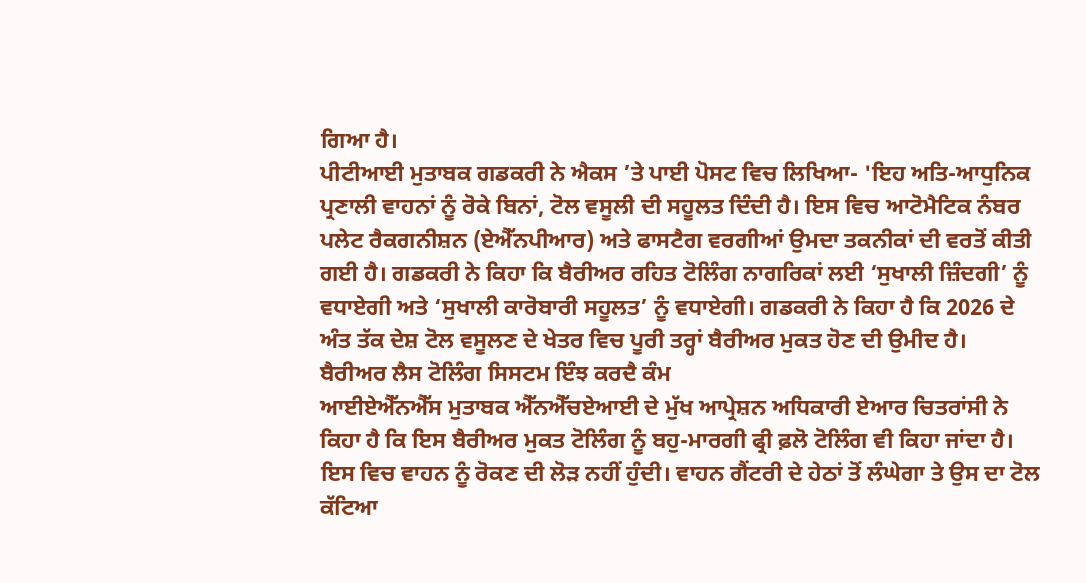ਗਿਆ ਹੈ।
ਪੀਟੀਆਈ ਮੁਤਾਬਕ ਗਡਕਰੀ ਨੇ ਐਕਸ ’ਤੇ ਪਾਈ ਪੋਸਟ ਵਿਚ ਲਿਖਿਆ- 'ਇਹ ਅਤਿ-ਆਧੁਨਿਕ ਪ੍ਰਣਾਲੀ ਵਾਹਨਾਂ ਨੂੰ ਰੋਕੇ ਬਿਨਾਂ, ਟੋਲ ਵਸੂਲੀ ਦੀ ਸਹੂਲਤ ਦਿੰਦੀ ਹੈ। ਇਸ ਵਿਚ ਆਟੋਮੈਟਿਕ ਨੰਬਰ ਪਲੇਟ ਰੈਕਗਨੀਸ਼ਨ (ਏਐੱਨਪੀਆਰ) ਅਤੇ ਫਾਸਟੈਗ ਵਰਗੀਆਂ ਉਮਦਾ ਤਕਨੀਕਾਂ ਦੀ ਵਰਤੋਂ ਕੀਤੀ ਗਈ ਹੈ। ਗਡਕਰੀ ਨੇ ਕਿਹਾ ਕਿ ਬੈਰੀਅਰ ਰਹਿਤ ਟੋਲਿੰਗ ਨਾਗਰਿਕਾਂ ਲਈ ‘ਸੁਖਾਲੀ ਜ਼ਿੰਦਗੀ’ ਨੂੰ ਵਧਾਏਗੀ ਅਤੇ ‘ਸੁਖਾਲੀ ਕਾਰੋਬਾਰੀ ਸਹੂਲਤ’ ਨੂੰ ਵਧਾਏਗੀ। ਗਡਕਰੀ ਨੇ ਕਿਹਾ ਹੈ ਕਿ 2026 ਦੇ ਅੰਤ ਤੱਕ ਦੇਸ਼ ਟੋਲ ਵਸੂਲਣ ਦੇ ਖੇਤਰ ਵਿਚ ਪੂਰੀ ਤਰ੍ਹਾਂ ਬੈਰੀਅਰ ਮੁਕਤ ਹੋਣ ਦੀ ਉਮੀਦ ਹੈ।
ਬੈਰੀਅਰ ਲੈਸ ਟੋਲਿੰਗ ਸਿਸਟਮ ਇੰਝ ਕਰਦੈ ਕੰਮ
ਆਈਏਐੱਨਐੱਸ ਮੁਤਾਬਕ ਐੱਨਐੱਚਏਆਈ ਦੇ ਮੁੱਖ ਆਪ੍ਰੇਸ਼ਨ ਅਧਿਕਾਰੀ ਏਆਰ ਚਿਤਰਾਂਸੀ ਨੇ ਕਿਹਾ ਹੈ ਕਿ ਇਸ ਬੈਰੀਅਰ ਮੁਕਤ ਟੋਲਿੰਗ ਨੂੰ ਬਹੁ-ਮਾਰਗੀ ਫ੍ਰੀ ਫ਼ਲੋ ਟੋਲਿੰਗ ਵੀ ਕਿਹਾ ਜਾਂਦਾ ਹੈ। ਇਸ ਵਿਚ ਵਾਹਨ ਨੂੰ ਰੋਕਣ ਦੀ ਲੋੜ ਨਹੀਂ ਹੁੰਦੀ। ਵਾਹਨ ਗੈਂਟਰੀ ਦੇ ਹੇਠਾਂ ਤੋਂ ਲੰਘੇਗਾ ਤੇ ਉਸ ਦਾ ਟੋਲ ਕੱਟਿਆ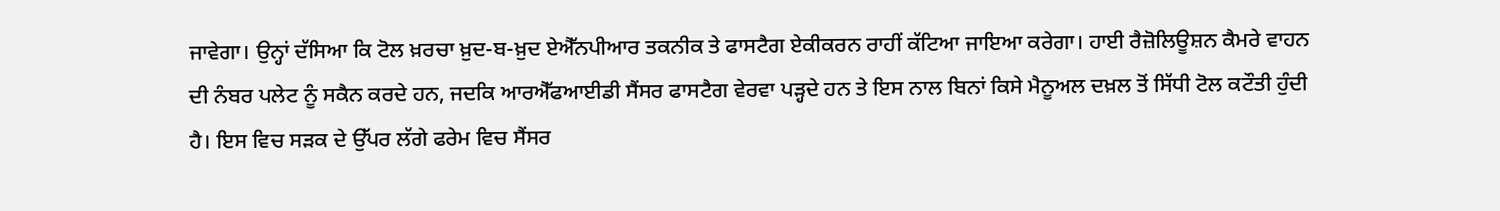ਜਾਵੇਗਾ। ਉਨ੍ਹਾਂ ਦੱਸਿਆ ਕਿ ਟੋਲ ਖ਼ਰਚਾ ਖ਼ੁਦ-ਬ-ਖ਼ੁਦ ਏਐੱਨਪੀਆਰ ਤਕਨੀਕ ਤੇ ਫਾਸਟੈਗ ਏਕੀਕਰਨ ਰਾਹੀਂ ਕੱਟਿਆ ਜਾਇਆ ਕਰੇਗਾ। ਹਾਈ ਰੈਜ਼ੋਲਿਊਸ਼ਨ ਕੈਮਰੇ ਵਾਹਨ ਦੀ ਨੰਬਰ ਪਲੇਟ ਨੂੰ ਸਕੈਨ ਕਰਦੇ ਹਨ, ਜਦਕਿ ਆਰਐੱਫਆਈਡੀ ਸੈਂਸਰ ਫਾਸਟੈਗ ਵੇਰਵਾ ਪੜ੍ਹਦੇ ਹਨ ਤੇ ਇਸ ਨਾਲ ਬਿਨਾਂ ਕਿਸੇ ਮੈਨੂਅਲ ਦਖ਼ਲ ਤੋਂ ਸਿੱਧੀ ਟੋਲ ਕਟੌਤੀ ਹੁੰਦੀ ਹੈ। ਇਸ ਵਿਚ ਸੜਕ ਦੇ ਉੱਪਰ ਲੱਗੇ ਫਰੇਮ ਵਿਚ ਸੈਂਸਰ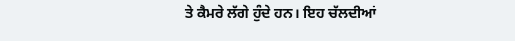ਤੇ ਕੈਮਰੇ ਲੱਗੇ ਹੁੰਦੇ ਹਨ। ਇਹ ਚੱਲਦੀਆਂ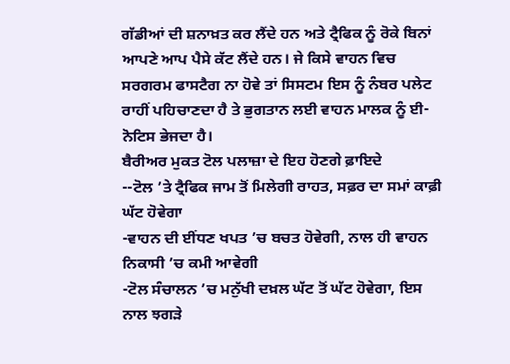ਗੱਡੀਆਂ ਦੀ ਸ਼ਨਾਖ਼ਤ ਕਰ ਲੈਂਦੇ ਹਨ ਅਤੇ ਟ੍ਰੈਫਿਕ ਨੂੰ ਰੋਕੇ ਬਿਨਾਂ ਆਪਣੇ ਆਪ ਪੈਸੇ ਕੱਟ ਲੈਂਦੇ ਹਨ। ਜੇ ਕਿਸੇ ਵਾਹਨ ਵਿਚ ਸਰਗਰਮ ਫਾਸਟੈਗ ਨਾ ਹੋਵੇ ਤਾਂ ਸਿਸਟਮ ਇਸ ਨੂੰ ਨੰਬਰ ਪਲੇਟ ਰਾਹੀਂ ਪਹਿਚਾਣਦਾ ਹੈ ਤੇ ਭੁਗਤਾਨ ਲਈ ਵਾਹਨ ਮਾਲਕ ਨੂੰ ਈ-ਨੋਟਿਸ ਭੇਜਦਾ ਹੈ।
ਬੈਰੀਅਰ ਮੁਕਤ ਟੋਲ ਪਲਾਜ਼ਾ ਦੇ ਇਹ ਹੋਣਗੇ ਫ਼ਾਇਦੇ
--ਟੋਲ ’ਤੇ ਟ੍ਰੈਫਿਕ ਜਾਮ ਤੋਂ ਮਿਲੇਗੀ ਰਾਹਤ, ਸਫ਼ਰ ਦਾ ਸਮਾਂ ਕਾਫ਼ੀ ਘੱਟ ਹੋਵੇਗਾ
-ਵਾਹਨ ਦੀ ਈਂਧਣ ਖਪਤ ’ਚ ਬਚਤ ਹੋਵੇਗੀ, ਨਾਲ ਹੀ ਵਾਹਨ ਨਿਕਾਸੀ ’ਚ ਕਮੀ ਆਵੇਗੀ
-ਟੋਲ ਸੰਚਾਲਨ ’ਚ ਮਨੁੱਖੀ ਦਖ਼ਲ ਘੱਟ ਤੋਂ ਘੱਟ ਹੋਵੇਗਾ, ਇਸ ਨਾਲ ਝਗੜੇ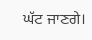ਘੱਟ ਜਾਣਗੇ।